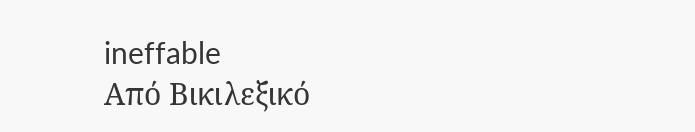ineffable
Από Βικιλεξικό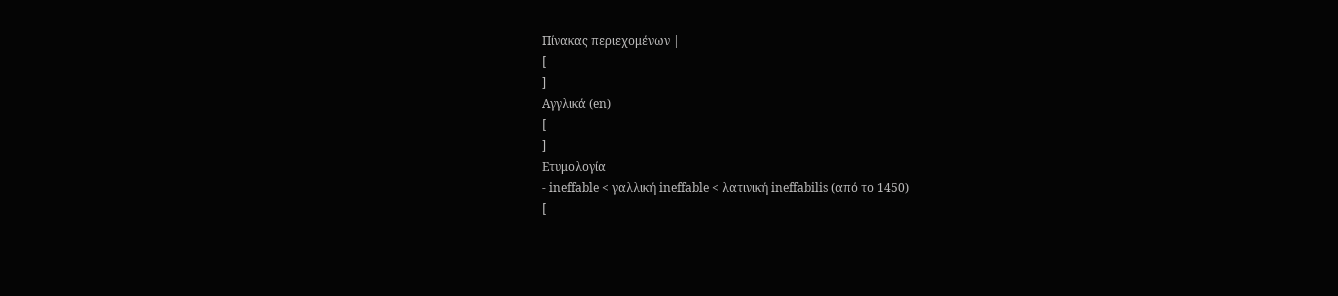Πίνακας περιεχομένων |
[
]
Αγγλικά (en)
[
]
Ετυμολογία
- ineffable < γαλλική ineffable < λατινική ineffabilis (από το 1450)
[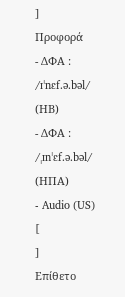]
Προφορά
- ΔΦΑ : /ɪˈnɛf.ə.bəl/ (ΗΒ)
- ΔΦΑ : /ˌɪnˈɛf.ə.bəl/ (ΗΠΑ)
- Audio (US)
[
]
Επίθετο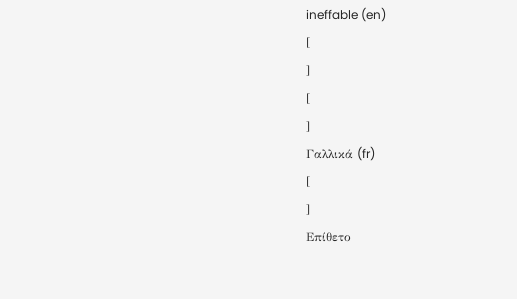ineffable (en)
[
]
[
]
Γαλλικά (fr)
[
]
Επίθετο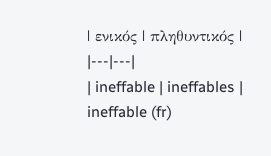| ενικός | πληθυντικός |
|---|---|
| ineffable | ineffables |
ineffable (fr)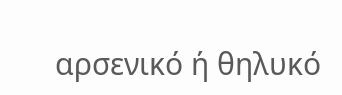αρσενικό ή θηλυκό